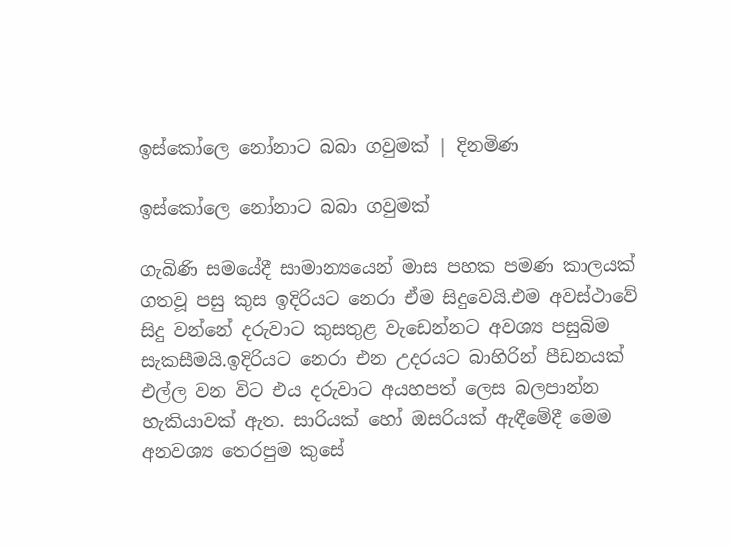ඉස්කෝලෙ නෝනාට බබා ගවුමක් | දිනමිණ

ඉස්කෝලෙ නෝනාට බබා ගවුමක්

ගැබිණි සමයේදී සාමාන්‍යයෙන් මාස පහක පමණ කාලයක් ගතවූ පසු කුස ඉදිරියට නෙරා ඒම සිදුවෙයි.එම අවස්ථාවේ සිදු වන්නේ දරුවාට කුසතුළ වැඩෙන්නට අවශ්‍ය පසුබිම සැකසීමයි.ඉදිරියට නෙරා එන උදරයට බාහිරින් පීඩනයක් එල්ල වන විට එය දරුවාට අයහපත් ලෙස බලපාන්න හැකියාවක් ඇත. සාරියක් හෝ ඔසරියක් ඇඳීමේදී මෙම අනවශ්‍ය තෙරපුම කුසේ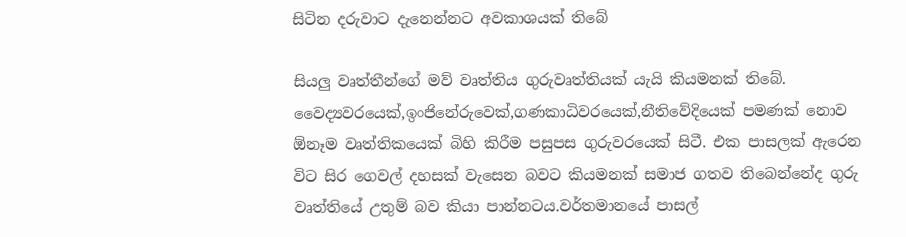සිටින දරුවාට දැනෙන්නට අවකාශයක් තිබේ

සියලු වෘත්තීන්ගේ මව් වෘත්තිය ගුරුවෘත්තියක් යැයි කියමනක් තිබේ. වෛද්‍යවරයෙක්,ඉංජිනේරුවෙක්,ගණකාධිවරයෙක්,නීතිවේදියෙක් පමණක් නොව ඕනෑම වෘත්තිකයෙක් බිහි කිරීම පසුපස ගුරුවරයෙක් සිටී. එක පාසලක් ඇරෙන විට සිර ගෙවල් දහසක් වැසෙන බවට කියමනක් සමාජ ගතව තිබෙන්නේද ගුරු වෘත්තියේ උතුම් බව කියා පාන්නටය.වර්තමානයේ පාසල්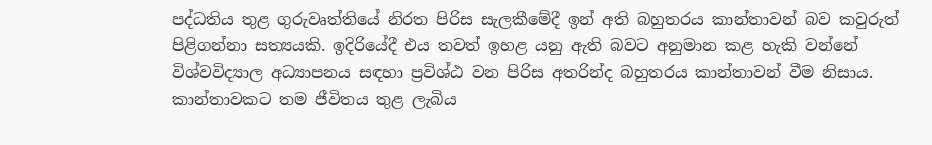පද්ධතිය තුළ ගුරුවෘත්තියේ නිරත පිරිස සැලකීමේදී ඉන් අති බහුතරය කාන්තාවන් බව කවුරුත් පිළිගන්නා සත්‍යයකි. ඉදිරියේදී එය තවත් ඉහළ යනු ඇති බවට අනුමාන කළ හැකි වන්නේ විශ්වවිද්‍යාල අධ්‍යාපනය සඳහා ප්‍රවිශ්ඨ වන පිරිස අතරින්ද බහුතරය කාන්තාවන් වීම නිසාය. කාන්තාවකට තම ජීවිතය තුළ ලැබිය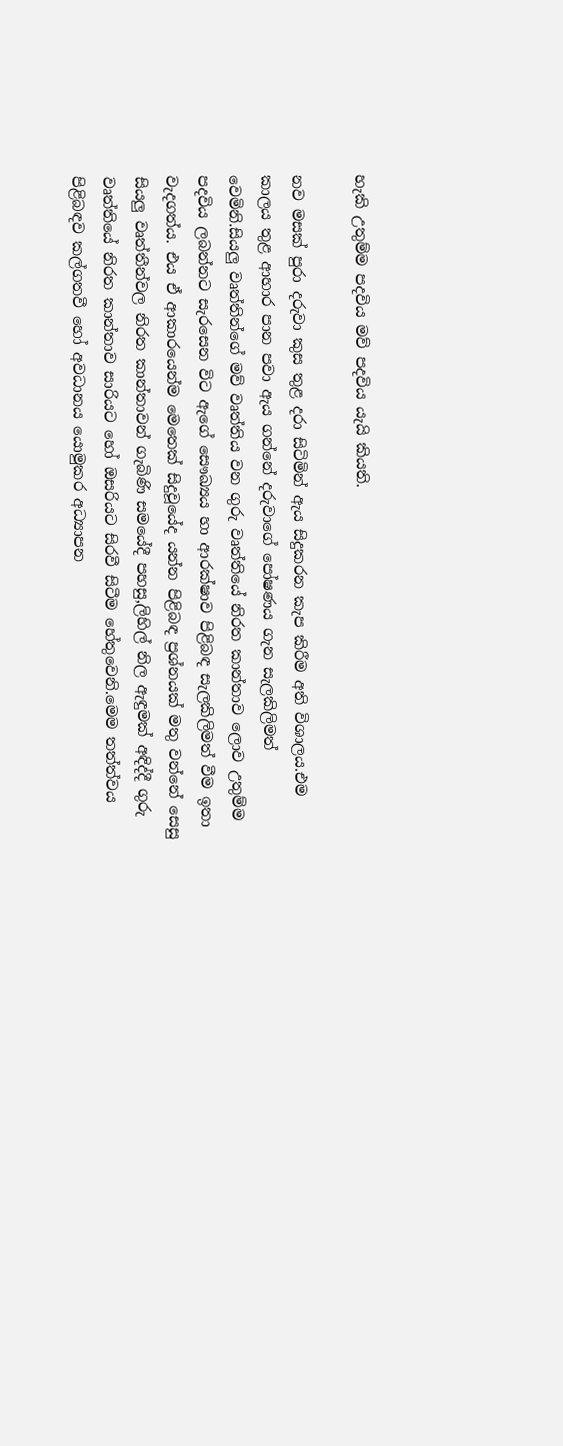හැකි උතුම්ම පදවිය මව් පදවිය යැයි කියති.

නව මසක් පුරා දරුවා කුස තුළ දරා සිටිමින් ඇය සිදුකරන කැප කිරීම අති විශාලය.එම කාලය තුළ ආහාර පාන පවා ඇය ගන්නේ දරුවාගේ පෝෂණය ගැන සැලකිලිමත් වෙමිනි.සියලු වෘත්තින්ගේ මව් වෘත්තිය වන ගුරු වෘත්තියේ නිරත කාන්තාව ලොව උතුම්ම පදවිය ලබන්නට සැරසෙන විට ඇගේ සෞඛ්‍යය හා ආරක්ෂාව පිළිබඳ සැලකිලිමත් වීම ඉතා වැදගත්ය. එය ඒ ආකාරයෙන්ම මෙතෙක් සිදුවූයේද යන්න පිළිබඳ ප්‍රශ්නයක් මතු වන්නේ සෙසු සියලු වෘත්තීන්වල නිරත කාන්තාවන් ගැබිණි සමයේදී පහසු,ලිහිල් නිල ඇඳුමක් අඳිද්දී ගුරු වෘත්තියේ නිරත කාන්තාව සාරියට හෝ ඔසරියට සිරවී සිටීම හේතුවෙනි.මෙම තත්ත්වය පිළිබඳව කල්ගතවී හෝ අවධානය යොමුකර අධ්‍යාපන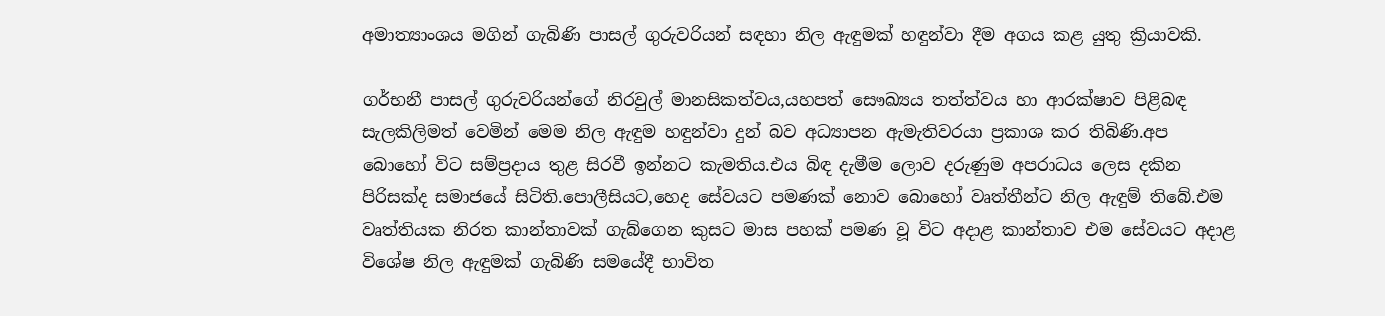අමාත්‍යාංශය මගින් ගැබිණි පාසල් ගුරුවරියන් සඳහා නිල ඇඳුමක් හඳුන්වා දීම අගය කළ යුතු ක්‍රියාවකි.

ගර්භනී පාසල් ගුරුවරියන්ගේ නිරවුල් මානසිකත්වය,යහපත් සෞඛ්‍යය තත්ත්වය හා ආරක්ෂාව පිළිබඳ සැලකිලිමත් වෙමින් මෙම නිල ඇඳුම හඳුන්වා දුන් බව අධ්‍යාපන ඇමැතිවරයා ප්‍රකාශ කර තිබිණි.අප බොහෝ විට සම්ප්‍රදාය තුළ සිරවී ඉන්නට කැමතිය.එය බිඳ දැමීම ලොව දරුණුම අපරාධය ලෙස දකින පිරිසක්ද සමාජයේ සිටිති.පොලීසියට,හෙද සේවයට පමණක් නොව බොහෝ වෘත්තීන්ට නිල ඇඳුම් තිබේ.එම වෘත්තියක නිරත කාන්තාවක් ගැබ්ගෙන කුසට මාස පහක් පමණ වූ විට අදාළ කාන්තාව එම සේවයට අදාළ විශේෂ නිල ඇඳුමක් ගැබිණි සමයේදී භාවිත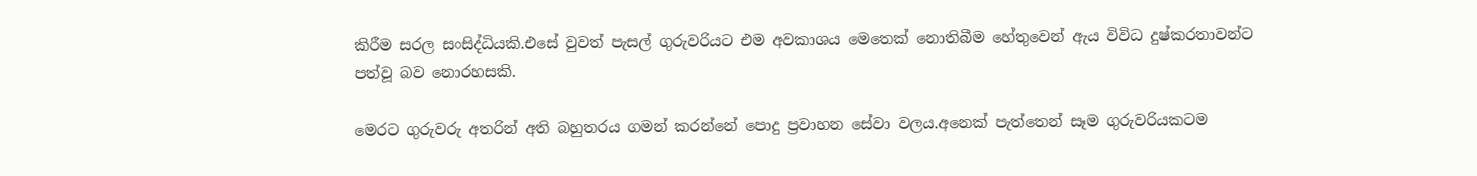කිරීම සරල සංසිද්ධියකි.එසේ වුවත් පැසල් ගුරුවරියට එම අවකාශය මෙතෙක් නොතිබීම හේතුවෙන් ඇය විවිධ දුෂ්කරතාවන්ට පත්වූ බව නොරහසකි.

මෙරට ගුරුවරු අතරින් අති බහුතරය ගමන් කරන්නේ පොදු ප්‍රවාහන සේවා වලය.අනෙක් පැත්තෙන් සෑම ගුරුවරියකටම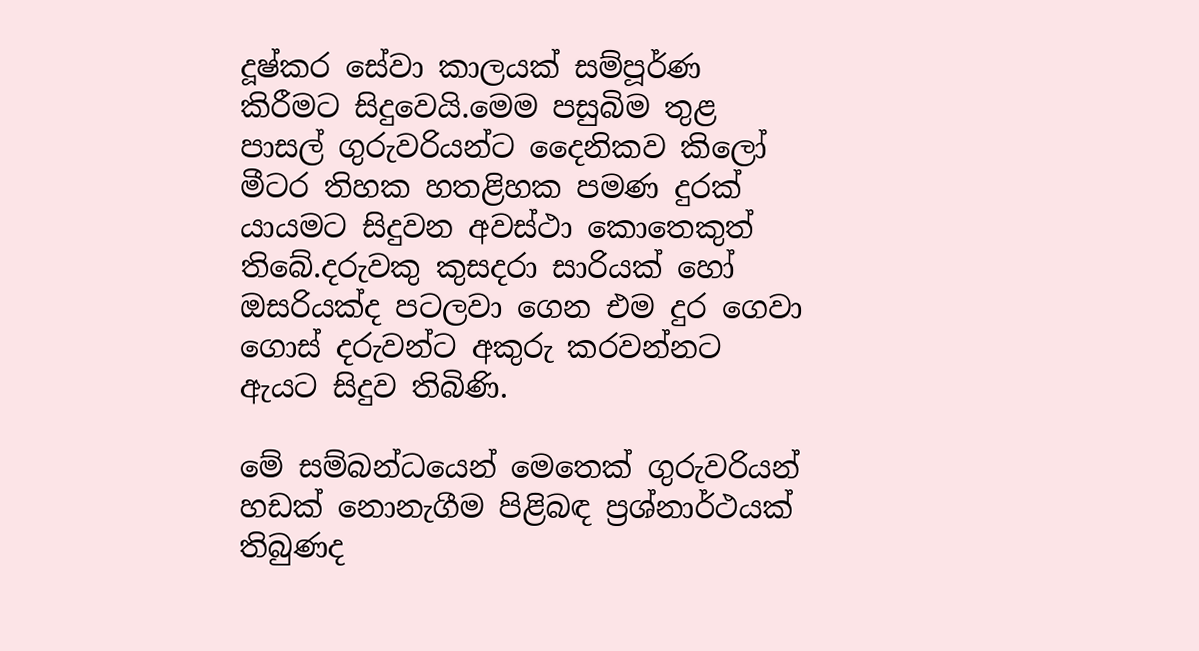දූෂ්කර සේවා කාලයක් සම්පූර්ණ කිරීමට සිදුවෙයි.මෙම පසුබිම තුළ පාසල් ගුරුවරියන්ට දෛනිකව කිලෝ මීටර තිහක හතළිහක පමණ දුරක් යායමට සිදුවන අවස්ථා කොතෙකුත් තිබේ.දරුවකු කුසදරා සාරියක් හෝ ඔසරියක්ද පටලවා ගෙන එම දුර ගෙවා ගොස් දරුවන්ට අකුරු කරවන්නට ඇයට සිදුව තිබිණි.

මේ සම්බන්ධයෙන් මෙතෙක් ගුරුවරියන් හඩක් නොනැගීම පිළිබඳ ප්‍රශ්නාර්ථයක් තිබුණද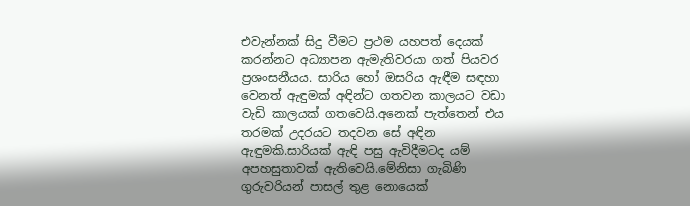එවැන්නක් සිදු වීමට ප්‍රථම යහපත් දෙයක් කරන්නට අධ්‍යාපන ඇමැතිවරයා ගත් පියවර ප්‍රශංසනීයය. සාරිය හෝ ඔසරිය ඇඳීම සඳහා වෙනත් ඇඳුමක් අඳින්ට ගතවන කාලයට වඩා වැඩි කාලයක් ගතවෙයි.අනෙක් පැත්තෙන් එය තරමක් උදරයට තදවන සේ අඳින ඇඳුමකි.සාරියක් ඇඳි පසු ඇවිදීමටද යම් අපහසුතාවක් ඇතිවෙයි.මේනිසා ගැබිණි ගුරුවරියන් පාසල් තුළ නොයෙක්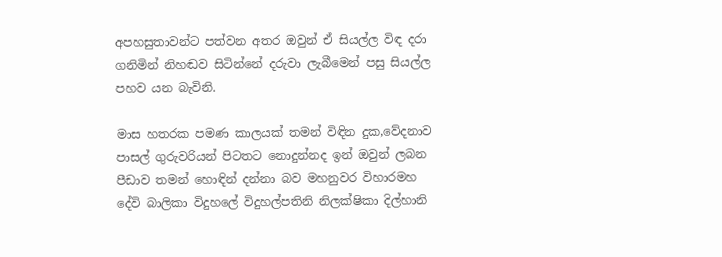අපහසුතාවන්ට පත්වන අතර ඔවුන් ඒ සියල්ල විඳ දරා ගනිමින් නිහඬව සිටින්නේ දරුවා ලැබීමෙන් පසු සියල්ල පහව යන බැවිනි.

මාස හතරක පමණ කාලයක් තමන් විඳින දුක,වේදනාව පාසල් ගුරුවරියන් පිටතට නොදුන්නද ඉන් ඔවුන් ලබන පීඩාව තමන් හොඳින් දන්නා බව මහනුවර විහාරමහ දේවි බාලිකා විදුහලේ විදුහල්පතිනි නිලක්ෂිකා දිල්හානි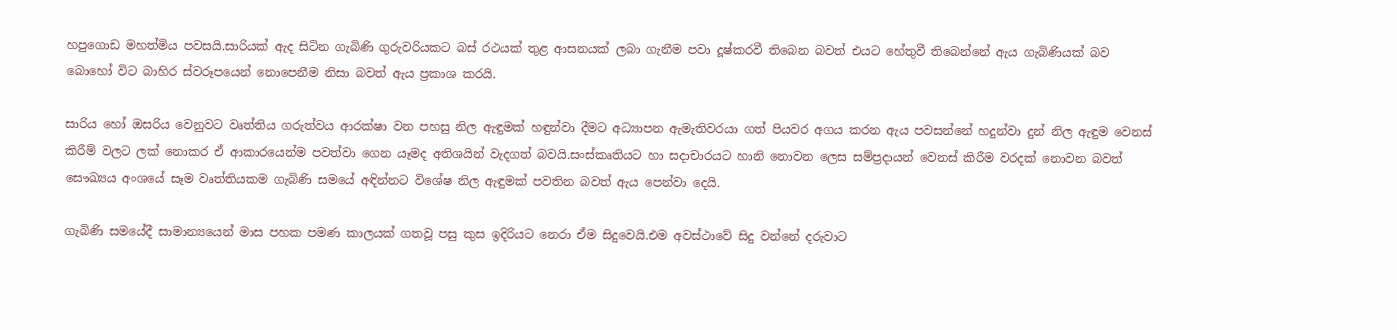හපුගොඩ මහත්මිය පවසයි.සාරියක් ඇද සිටින ගැබිණි ගුරුවරියකට බස් රථයක් තුළ ආසනයක් ලබා ගැනීම පවා දූෂ්කරවී තිබෙන බවත් එයට හේතුවී තිබෙන්නේ ඇය ගැබිණියක් බව බොහෝ විට බාහිර ස්වරූපයෙන් නොපෙනීම නිසා බවත් ඇය ප්‍රකාශ කරයි.

සාරිය හෝ ඔසරිය වෙනුවට වෘත්තිය ගරුත්වය ආරක්ෂා වන පහසු නිල ඇඳුමක් හඳුන්වා දීමට අධ්‍යාපන ඇමැතිවරයා ගත් පියවර අගය කරන ඇය පවසන්නේ හදුන්වා දුන් නිල ඇඳුම වෙනස් කිරීම් වලට ලක් නොකර ඒ ආකාරයෙන්ම පවත්වා ගෙන යෑමද අතිශයින් වැදගත් බවයි.සංස්කෘතියට හා සදාචාරයට හානි නොවන ලෙස සම්ප්‍රදායන් වෙනස් කිරීම වරදක් නොවන බවත් සෞඛ්‍යය අංශයේ සෑම වෘත්තියකම ගැබිණි සමයේ අඳින්නට විශේෂ නිල ඇඳුමක් පවතින බවත් ඇය පෙන්වා දෙයි.

ගැබිණි සමයේදී සාමාන්‍යයෙන් මාස පහක පමණ කාලයක් ගතවූ පසු කුස ඉදිරියට නෙරා ඒම සිදුවෙයි.එම අවස්ථාවේ සිදු වන්නේ දරුවාට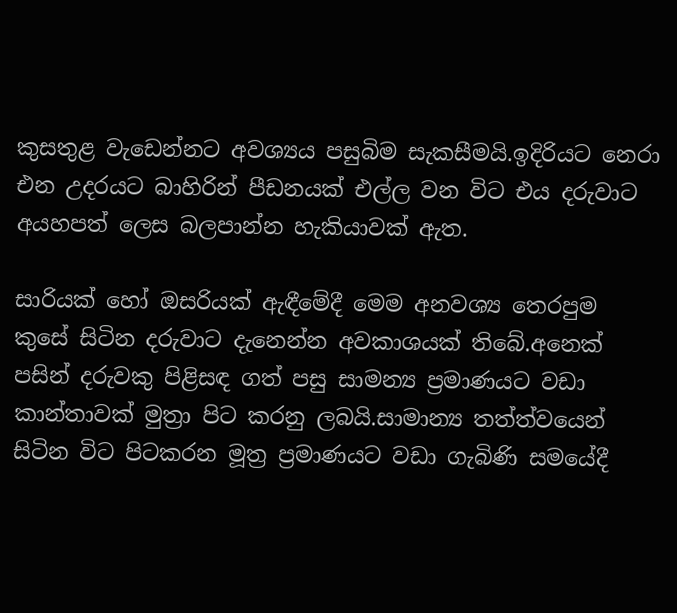කුසතුළ වැඩෙන්නට අවශ්‍යය පසුබිම සැකසීමයි.ඉදිරියට නෙරා එන උදරයට බාහිරින් පීඩනයක් එල්ල වන විට එය දරුවාට අයහපත් ලෙස බලපාන්න හැකියාවක් ඇත.

සාරියක් හෝ ඔසරියක් ඇඳීමේදී මෙම අනවශ්‍ය තෙරපුම කුසේ සිටින දරුවාට දැනෙන්න අවකාශයක් තිබේ.අනෙක් පසින් දරුවකු පිළිසඳ ගත් පසු සාමන්‍ය ප්‍රමාණයට වඩා කාන්තාවක් මුත්‍රා පිට කරනු ලබයි.සාමාන්‍ය තත්ත්වයෙන් සිටින විට පිටකරන මූත්‍ර ප්‍රමාණයට වඩා ගැබිණි සමයේදී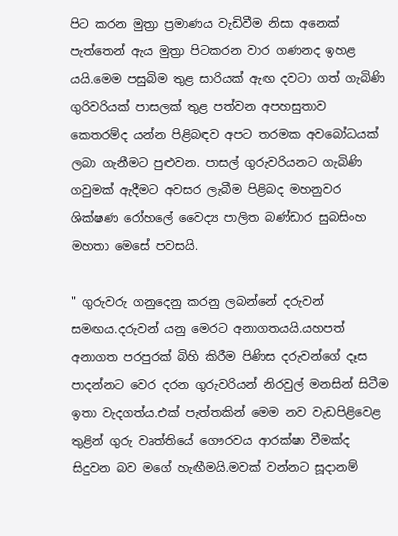පිට කරන මුත්‍රා ප්‍රමාණය වැඩිවීම නිසා අනෙක් පැත්තෙන් ඇය මුත්‍රා පිටකරන වාර ගණනද ඉහළ යයි.මෙම පසුබිම තුළ සාරියක් ඇඟ දවටා ගත් ගැබිණි ගුරිවරියක් පාසලක් තුළ පත්වන අපහසුතාව කෙතරම්ද යන්න පිළිබඳව අපට තරමක අවබෝධයක් ලබා ගැනීමට පුළුවන. පාසල් ගුරුවරියනට ගැබිණි ගවුමක් ඇදීමට අවසර ලැබීම පිළිබද මහනුවර ශික්ෂණ රෝහලේ වෛද්‍ය පාලිත බණ්ඩාර සුබසිංහ මහතා මෙසේ පවසයි.

" ගුරුවරු ගනුදෙනු කරනු ලබන්නේ දරුවන් සමඟය.දරුවන් යනු මෙරට අනාගතයයි.යහපත් අනාගත පරපුරක් බිහි කිරීම පිණිස දරුවන්ගේ දෑස පාදන්නට වෙර දරන ගුරුවරියන් නිරවුල් මනසින් සිටීම ඉතා වැදගත්ය.එක් පැත්තකින් මෙම නව වැඩපිළිවෙළ තුළින් ගුරු වෘත්තියේ ගෞරවය ආරක්ෂා වීමක්ද සිදුවන බව මගේ හැඟීමයි.මවක් වන්නට සූදානම්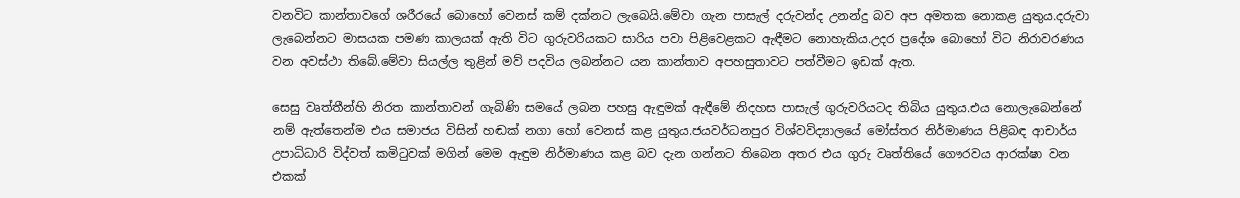වනවිට කාන්තාවගේ ශරීරයේ බොහෝ වෙනස් කම් දක්නට ලැබෙයි.මේවා ගැන පාසැල් දරුවන්ද උනන්දු බව අප අමතක නොකළ යුතුය.දරුවා ලැබෙන්නට මාසයක පමණ කාලයක් ඇති විට ගුරුවරියකට සාරිය පවා පිළිවෙළකට ඇඳීමට නොහැකිය.උදර ප්‍රදේශ බොහෝ විට නිරාවරණය වන අවස්ථා තිබේ.මේවා සියල්ල තුළින් මව් පදවිය ලබන්නට යන කාන්තාව අපහසුතාවට පත්වීමට ඉඩක් ඇත.

සෙසු වෘත්තීන්හි නිරත කාන්තාවන් ගැබිණි සමයේ ලබන පහසු ඇඳුමක් ඇඳීමේ නිදහස පාසැල් ගුරුවරියටද තිබිය යුතුය.එය නොලැබෙන්නේ නම් ඇත්තෙන්ම එය සමාජය විසින් හඬක් නගා හෝ වෙනස් කළ යුතුය.ජයවර්ධනපුර විශ්වවිද්‍යාලයේ මෝස්තර නිර්මාණය පිළිබඳ ආචාර්ය උපාධිධාරි විද්වත් කමිටුවක් මගින් මෙම ඇඳුම නිර්මාණය කළ බව දැන ගන්නට තිබෙන අතර එය ගුරු වෘත්තියේ ගෞරවය ආරක්ෂා වන එකක්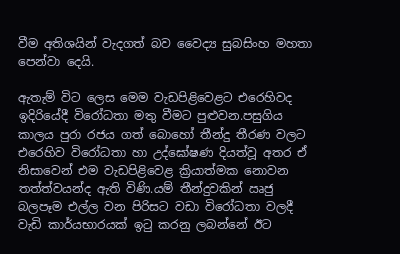වීම අතිශයින් වැදගත් බව වෛද්‍ය සුබසිංහ මහතා පෙන්වා දෙයි.

ඇතැම් විට ලෙස මෙම වැඩපිළිවෙළට එරෙහිවද ඉදිරියේදී විරෝධතා මතු වීමට පුළුවන.පසුගිය කාලය පුරා රජය ගත් බොහෝ තීන්දු තීරණ වලට එරෙහිව විරෝධතා හා උද්ඝෝෂණ දියත්වූ අතර ඒ නිසාවෙන් එම වැඩපිළිවෙළ ක්‍රියාත්මක නොවන තත්ත්වයන්ද ඇති විණි.යම් තීන්දුවකින් ඍජු බලපෑම එල්ල වන පිරිසට වඩා විරෝධතා වලදී වැඩි කාර්යභාරයක් ඉටු කරනු ලබන්නේ ඊට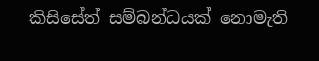කිසිසේත් සම්බන්ධයක් නොමැති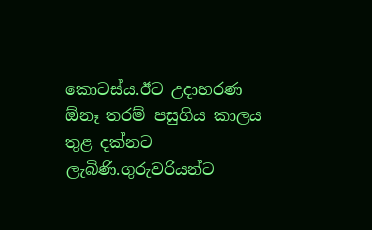කොටස්ය.ඊට උදාහරණ ඕනෑ තරම් පසුගිය කාලය තුළ දක්නට ලැබිණි.ගුරුවරියන්ට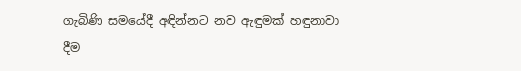ගැබිණි සමයේදී අඳින්නට නව ඇඳුමක් හඳුනාවා දීම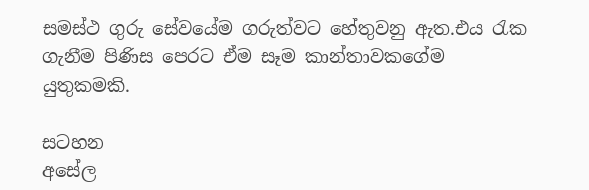සමස්ථ ගුරු සේවයේම ගරුත්වට හේතුවනු ඇත.එය රැක ගැනීම පිණිස පෙරට ඒම සෑම කාන්තාවකගේම යුතුකමකි.

සටහන
අසේල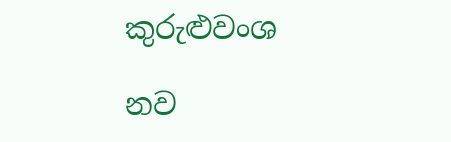කුරුළුවංශ

නව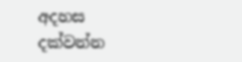අදහස දක්වන්න